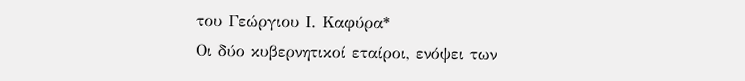του Γεώργιου Ι. Καφύρα*
Οι δύο κυβερνητικοί εταίροι, ενόψει των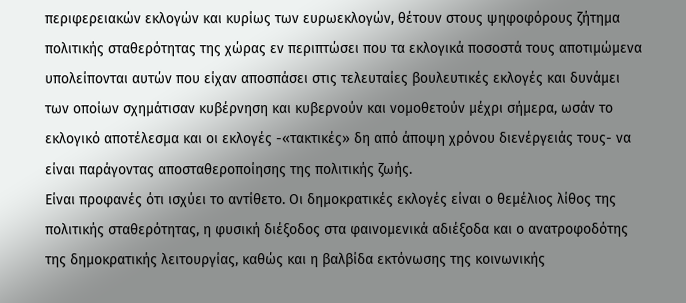περιφερειακών εκλογών και κυρίως των ευρωεκλογών, θέτουν στους ψηφοφόρους ζήτημα πολιτικής σταθερότητας της χώρας εν περιπτώσει που τα εκλογικά ποσοστά τους αποτιμώμενα υπολείπονται αυτών που είχαν αποσπάσει στις τελευταίες βουλευτικές εκλογές και δυνάμει των οποίων σχημάτισαν κυβέρνηση και κυβερνούν και νομοθετούν μέχρι σήμερα, ωσάν το εκλογικό αποτέλεσμα και οι εκλογές -«τακτικές» δη από άποψη χρόνου διενέργειάς τους- να είναι παράγοντας αποσταθεροποίησης της πολιτικής ζωής.
Είναι προφανές ότι ισχύει το αντίθετο. Οι δημοκρατικές εκλογές είναι ο θεμέλιος λίθος της πολιτικής σταθερότητας, η φυσική διέξοδος στα φαινομενικά αδιέξοδα και ο ανατροφοδότης της δημοκρατικής λειτουργίας, καθώς και η βαλβίδα εκτόνωσης της κοινωνικής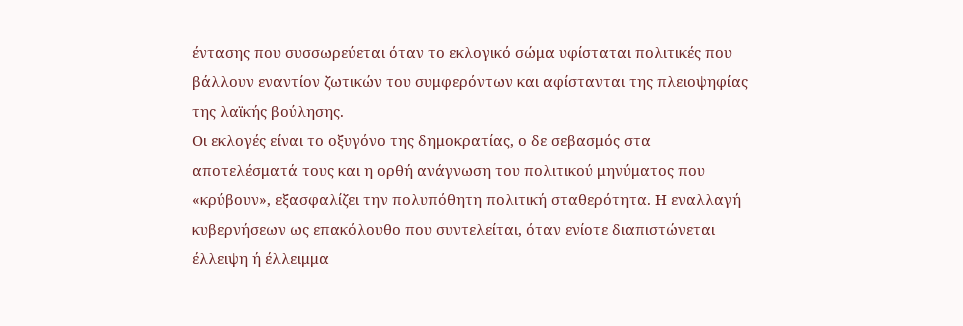έντασης που συσσωρεύεται όταν το εκλογικό σώμα υφίσταται πολιτικές που βάλλουν εναντίον ζωτικών του συμφερόντων και αφίστανται της πλειοψηφίας της λαϊκής βούλησης.
Οι εκλογές είναι το οξυγόνο της δημοκρατίας, ο δε σεβασμός στα αποτελέσματά τους και η ορθή ανάγνωση του πολιτικού μηνύματος που «κρύβουν», εξασφαλίζει την πολυπόθητη πολιτική σταθερότητα. Η εναλλαγή κυβερνήσεων ως επακόλουθο που συντελείται, όταν ενίοτε διαπιστώνεται έλλειψη ή έλλειμμα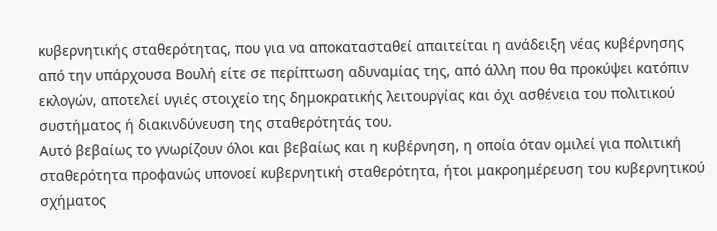κυβερνητικής σταθερότητας, που για να αποκατασταθεί απαιτείται η ανάδειξη νέας κυβέρνησης από την υπάρχουσα Βουλή είτε σε περίπτωση αδυναμίας της, από άλλη που θα προκύψει κατόπιν εκλογών, αποτελεί υγιές στοιχείο της δημοκρατικής λειτουργίας και όχι ασθένεια του πολιτικού συστήματος ή διακινδύνευση της σταθερότητάς του.
Αυτό βεβαίως το γνωρίζουν όλοι και βεβαίως και η κυβέρνηση, η οποία όταν ομιλεί για πολιτική σταθερότητα προφανώς υπονοεί κυβερνητική σταθερότητα, ήτοι μακροημέρευση του κυβερνητικού σχήματος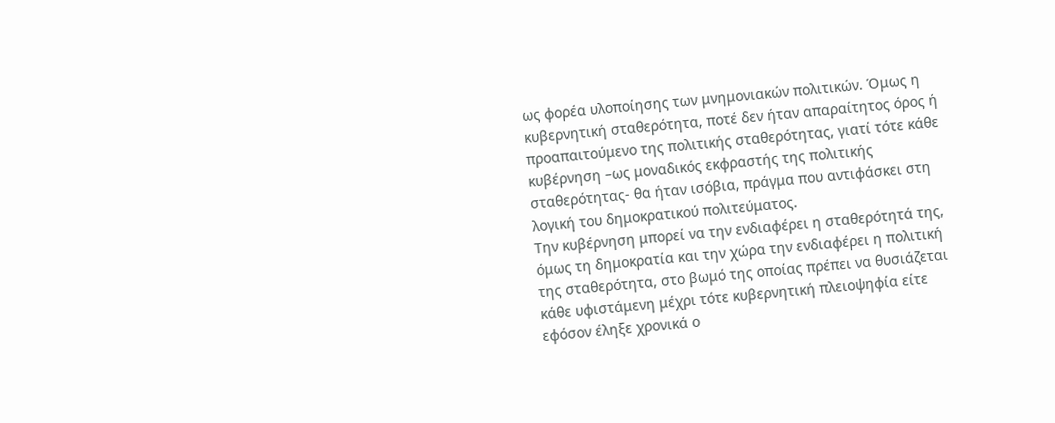ως φορέα υλοποίησης των μνημονιακών πολιτικών. Όμως η κυβερνητική σταθερότητα, ποτέ δεν ήταν απαραίτητος όρος ή προαπαιτούμενο της πολιτικής σταθερότητας, γιατί τότε κάθε κυβέρνηση –ως μοναδικός εκφραστής της πολιτικής σταθερότητας- θα ήταν ισόβια, πράγμα που αντιφάσκει στη λογική του δημοκρατικού πολιτεύματος.
Την κυβέρνηση μπορεί να την ενδιαφέρει η σταθερότητά της, όμως τη δημοκρατία και την χώρα την ενδιαφέρει η πολιτική της σταθερότητα, στο βωμό της οποίας πρέπει να θυσιάζεται κάθε υφιστάμενη μέχρι τότε κυβερνητική πλειοψηφία είτε εφόσον έληξε χρονικά ο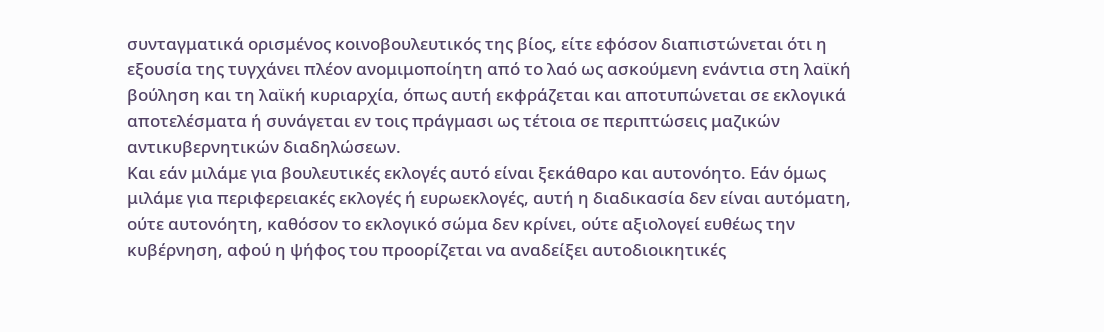συνταγματικά ορισμένος κοινοβουλευτικός της βίος, είτε εφόσον διαπιστώνεται ότι η εξουσία της τυγχάνει πλέον ανομιμοποίητη από το λαό ως ασκούμενη ενάντια στη λαϊκή βούληση και τη λαϊκή κυριαρχία, όπως αυτή εκφράζεται και αποτυπώνεται σε εκλογικά αποτελέσματα ή συνάγεται εν τοις πράγμασι ως τέτοια σε περιπτώσεις μαζικών αντικυβερνητικών διαδηλώσεων.
Και εάν μιλάμε για βουλευτικές εκλογές αυτό είναι ξεκάθαρο και αυτονόητο. Εάν όμως μιλάμε για περιφερειακές εκλογές ή ευρωεκλογές, αυτή η διαδικασία δεν είναι αυτόματη, ούτε αυτονόητη, καθόσον το εκλογικό σώμα δεν κρίνει, ούτε αξιολογεί ευθέως την κυβέρνηση, αφού η ψήφος του προορίζεται να αναδείξει αυτοδιοικητικές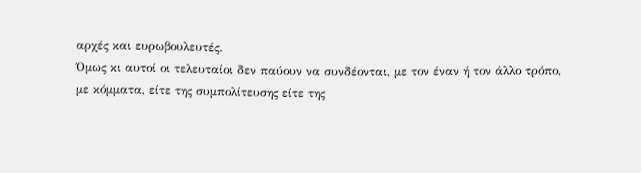αρχές και ευρωβουλευτές.
Όμως κι αυτοί οι τελευταίοι δεν παύουν να συνδέονται, με τον έναν ή τον άλλο τρόπο, με κόμματα, είτε της συμπολίτευσης είτε της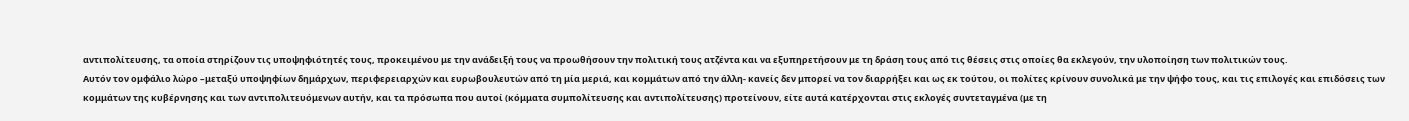αντιπολίτευσης, τα οποία στηρίζουν τις υποψηφιότητές τους, προκειμένου με την ανάδειξή τους να προωθήσουν την πολιτική τους ατζέντα και να εξυπηρετήσουν με τη δράση τους από τις θέσεις στις οποίες θα εκλεγούν, την υλοποίηση των πολιτικών τους.
Αυτόν τον ομφάλιο λώρο –μεταξύ υποψηφίων δημάρχων, περιφερειαρχών και ευρωβουλευτών από τη μία μεριά, και κομμάτων από την άλλη- κανείς δεν μπορεί να τον διαρρήξει και ως εκ τούτου, οι πολίτες κρίνουν συνολικά με την ψήφο τους, και τις επιλογές και επιδόσεις των κομμάτων της κυβέρνησης και των αντιπολιτευόμενων αυτήν, και τα πρόσωπα που αυτοί (κόμματα συμπολίτευσης και αντιπολίτευσης) προτείνουν, είτε αυτά κατέρχονται στις εκλογές συντεταγμένα (με τη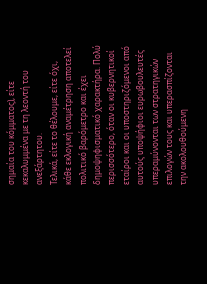σημαία του κόμματος), είτε κεκαλυμμένα με τη λεοντή του ανεξάρτητου.
Τελικά, είτε το θέλουμε, είτε όχι, κάθε εκλογική αναμέτρηση αποτελεί πολιτικό βαρόμετρο και έχει δημοψηφισματικό χαρακτήρα. Πολύ περισσότερο, όταν οι κυβερνητικοί εταίροι και οι υποστηριζόμενοι από αυτούς υποψήφιοι ευρωβουλευτές υπεραμύνονται των στρατηγικών επιλογών τους και υπερασπίζονται την ακολουθούμενη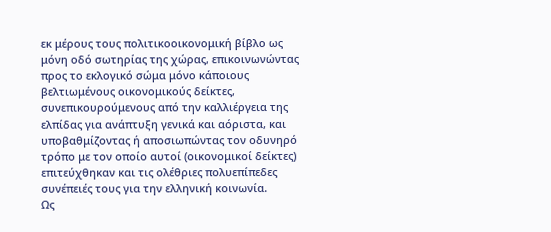εκ μέρους τους πολιτικοοικονομική βίβλο ως μόνη οδό σωτηρίας της χώρας, επικοινωνώντας προς το εκλογικό σώμα μόνο κάποιους βελτιωμένους οικονομικούς δείκτες, συνεπικουρούμενους από την καλλιέργεια της ελπίδας για ανάπτυξη γενικά και αόριστα, και υποβαθμίζοντας ή αποσιωπώντας τον οδυνηρό τρόπο με τον οποίο αυτοί (οικονομικοί δείκτες) επιτεύχθηκαν και τις ολέθριες πολυεπίπεδες συνέπειές τους για την ελληνική κοινωνία.
Ως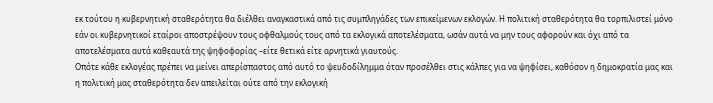εκ τούτου η κυβερνητική σταθερότητα θα διέλθει αναγκαστικά από τις συμπληγάδες των επικείμενων εκλογών. Η πολιτική σταθερότητα θα τορπιλιστεί μόνο εάν οι κυβερνητικοί εταίροι αποστρέψουν τους οφθαλμούς τους από τα εκλογικά αποτελέσματα, ωσάν αυτά να μην τους αφορούν και όχι από τα αποτελέσματα αυτά καθεαυτά της ψηφοφορίας –είτε θετικά είτε αρνητικά γιαυτούς.
Οπότε κάθε εκλογέας πρέπει να μείνει απερίσπαστος από αυτό το ψευδοδίλημμα όταν προσέλθει στις κάλπες για να ψηφίσει, καθόσον η δημοκρατία μας και η πολιτική μας σταθερότητα δεν απειλείται ούτε από την εκλογική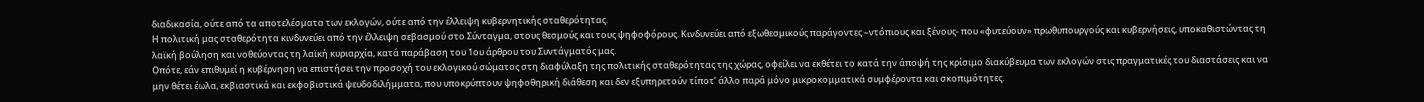διαδικασία, ούτε από τα αποτελέσματα των εκλογών, ούτε από την έλλειψη κυβερνητικής σταθερότητας.
Η πολιτική μας σταθερότητα κινδυνεύει από την έλλειψη σεβασμού στο Σύνταγμα, στους θεσμούς και τους ψηφοφόρους. Κινδυνεύει από εξωθεσμικούς παράγοντες –ντόπιους και ξένους- που «φυτεύουν» πρωθυπουργούς και κυβερνήσεις, υποκαθιστώντας τη λαϊκή βούληση και νοθεύοντας τη λαϊκή κυριαρχία, κατά παράβαση του 1ου άρθρου του Συντάγματός μας.
Οπότε, εάν επιθυμεί η κυβέρνηση να επιστήσει την προσοχή του εκλογικού σώματος στη διαφύλαξη της πολιτικής σταθερότητας της χώρας, οφείλει να εκθέτει το κατά την άποψή της κρίσιμο διακύβευμα των εκλογών στις πραγματικές του διαστάσεις και να μην θέτει έωλα, εκβιαστικά και εκφοβιστικά ψευδοδιλήμματα, που υποκρύπτουν ψηφοθηρική διάθεση και δεν εξυπηρετούν τίποτ’ άλλο παρά μόνο μικροκομματικά συμφέροντα και σκοπιμότητες.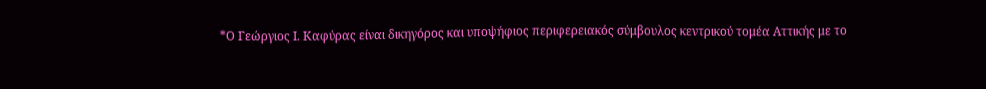*Ο Γεώργιος Ι. Καφύρας είναι δικηγόρος και υποψήφιος περιφερειακός σύμβουλος κεντρικού τομέα Αττικής με το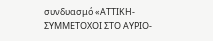συνδυασμό «ΑΤΤΙΚΗ- ΣΥΜΜΕΤΟΧΟΙ ΣΤΟ ΑΥΡΙΟ-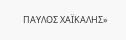ΠΑΥΛΟΣ ΧΑΪΚΑΛΗΣ»